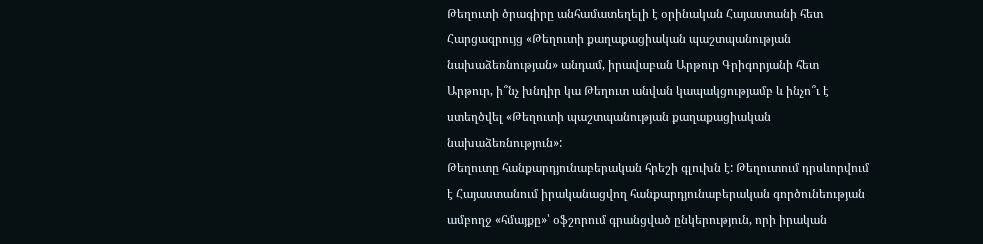Թեղուտի ծրագիրը անհամատեղելի է օրինական Հայաստանի հետ
Հարցազրույց «Թեղուտի քաղաքացիական պաշտպանության նախաձեռնության» անդամ, իրավաբան Արթուր Գրիգորյանի հետ
Արթուր, ի՞նչ խնդիր կա Թեղուտ անվան կապակցությամբ և ինչո՞ւ է ստեղծվել «Թեղուտի պաշտպանության քաղաքացիական նախաձեռնություն»:
Թեղուտը հանքարդյունաբերական հրեշի գլուխն է: Թեղուտում դրսևորվում է Հայաստանում իրականացվող հանքարդյունաբերական գործունեության ամբողջ «հմայքը»՝ օֆշորում գրանցված ընկերություն, որի իրական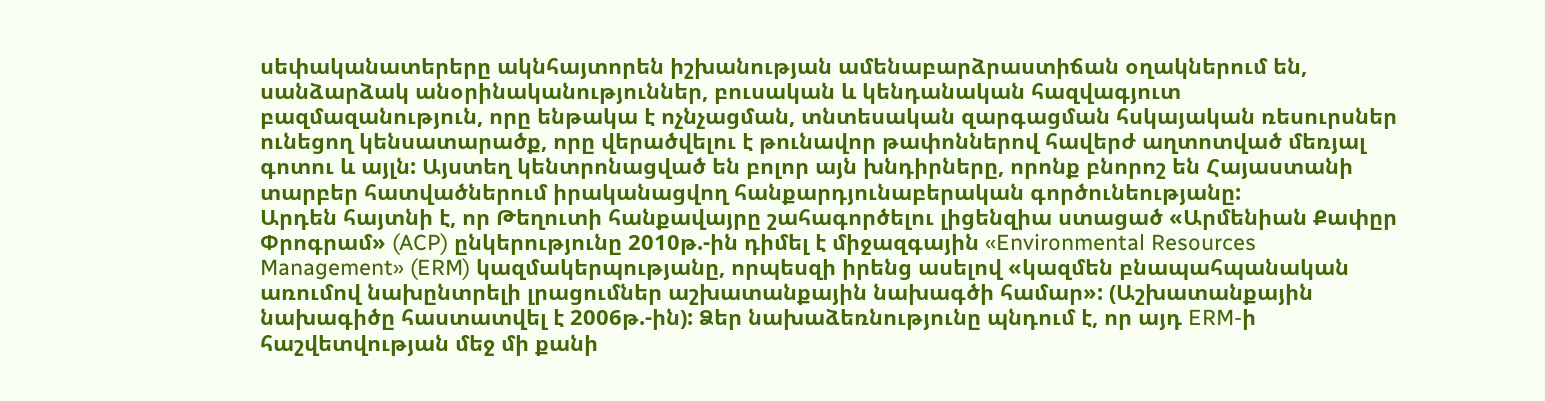սեփականատերերը ակնհայտորեն իշխանության ամենաբարձրաստիճան օղակներում են, սանձարձակ անօրինականություններ, բուսական և կենդանական հազվագյուտ բազմազանություն, որը ենթակա է ոչնչացման, տնտեսական զարգացման հսկայական ռեսուրսներ ունեցող կենսատարածք, որը վերածվելու է թունավոր թափոններով հավերժ աղտոտված մեռյալ գոտու և այլն: Այստեղ կենտրոնացված են բոլոր այն խնդիրները, որոնք բնորոշ են Հայաստանի տարբեր հատվածներում իրականացվող հանքարդյունաբերական գործունեությանը:
Արդեն հայտնի է, որ Թեղուտի հանքավայրը շահագործելու լիցենզիա ստացած «Արմենիան Քափըր Փրոգրամ» (ACP) ընկերությունը 2010թ.-ին դիմել է միջազգային «Environmental Resources Management» (ERM) կազմակերպությանը, որպեսզի իրենց ասելով «կազմեն բնապահպանական առումով նախընտրելի լրացումներ աշխատանքային նախագծի համար»: (Աշխատանքային նախագիծը հաստատվել է 2006թ.-ին): Ձեր նախաձեռնությունը պնդում է, որ այդ ERM-ի հաշվետվության մեջ մի քանի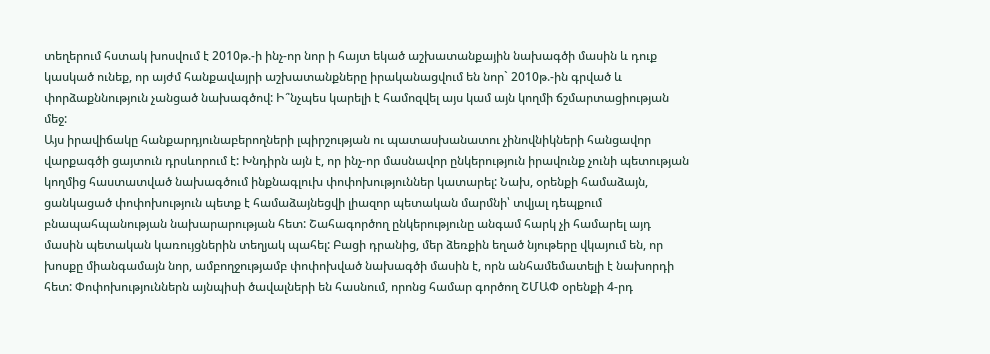տեղերում հստակ խոսվում է 2010թ.-ի ինչ-որ նոր ի հայտ եկած աշխատանքային նախագծի մասին և դուք կասկած ունեք, որ այժմ հանքավայրի աշխատանքները իրականացվում են նոր` 2010թ.-ին գրված և փորձաքննություն չանցած նախագծով: Ի՞նչպես կարելի է համոզվել այս կամ այն կողմի ճշմարտացիության մեջ:
Այս իրավիճակը հանքարդյունաբերողների լպիրշության ու պատասխանատու չինովնիկների հանցավոր վարքագծի ցայտուն դրսևորում է: Խնդիրն այն է, որ ինչ-որ մասնավոր ընկերություն իրավունք չունի պետության կողմից հաստատված նախագծում ինքնագլուխ փոփոխություններ կատարել: Նախ, օրենքի համաձայն, ցանկացած փոփոխություն պետք է համաձայնեցվի լիազոր պետական մարմնի՝ տվյալ դեպքում բնապահպանության նախարարության հետ: Շահագործող ընկերությունը անգամ հարկ չի համարել այդ մասին պետական կառույցներին տեղյակ պահել: Բացի դրանից, մեր ձեռքին եղած նյութերը վկայում են, որ խոսքը միանգամայն նոր, ամբողջությամբ փոփոխված նախագծի մասին է, որն անհամեմատելի է նախորդի հետ: Փոփոխություններն այնպիսի ծավալների են հասնում, որոնց համար գործող ՇՄԱՓ օրենքի 4-րդ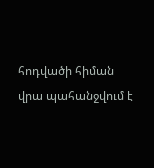հոդվածի հիման վրա պահանջվում է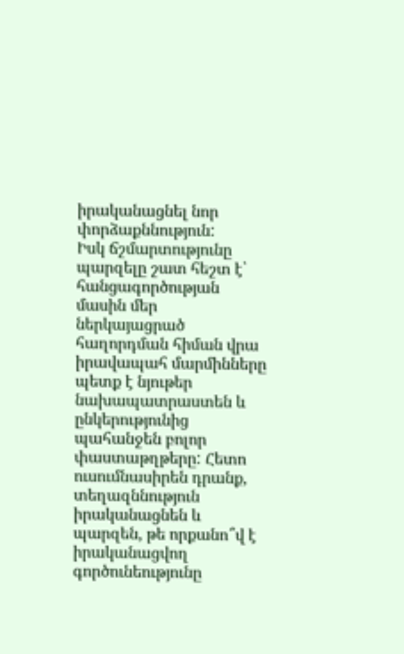իրականացնել նոր փորձաքննություն:
Իսկ ճշմարտությունը պարզելը շատ հեշտ է՝ հանցագործության մասին մեր ներկայացրած հաղորդման հիման վրա իրավապահ մարմինները պետք է նյութեր նախապատրաստեն և ընկերությունից պահանջեն բոլոր փաստաթղթերը: Հետո ուսումնասիրեն դրանք, տեղազննություն իրականացնեն և պարզեն, թե որքանո՞վ է իրականացվող գործունեությունը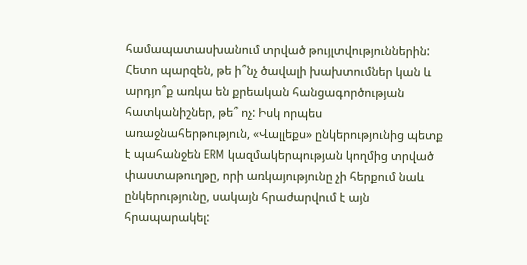համապատասխանում տրված թույլտվություններին: Հետո պարզեն, թե ի՞նչ ծավալի խախտումներ կան և արդյո՞ք առկա են քրեական հանցագործության հատկանիշներ, թե՞ ոչ: Իսկ որպես առաջնահերթություն, «Վալլեքս» ընկերությունից պետք է պահանջեն ERM կազմակերպության կողմից տրված փաստաթուղթը, որի առկայությունը չի հերքում նաև ընկերությունը, սակայն հրաժարվում է այն հրապարակել: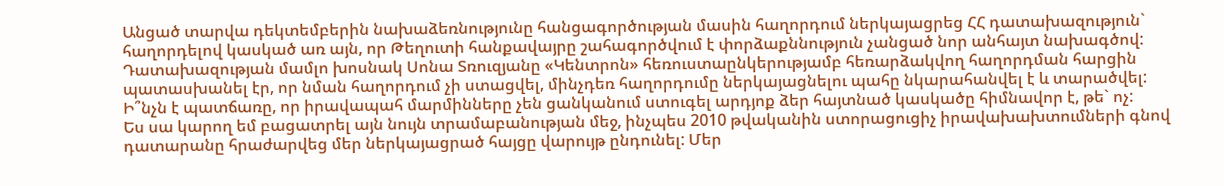Անցած տարվա դեկտեմբերին նախաձեռնությունը հանցագործության մասին հաղորդում ներկայացրեց ՀՀ դատախազություն` հաղորդելով կասկած առ այն, որ Թեղուտի հանքավայրը շահագործվում է փորձաքննություն չանցած նոր անհայտ նախագծով: Դատախազության մամլո խոսնակ Սոնա Տռուզյանը «Կենտրոն» հեռուստաընկերությամբ հեռարձակվող հաղորդման հարցին պատասխանել էր, որ նման հաղորդում չի ստացվել, մինչդեռ հաղորդումը ներկայացնելու պահը նկարահանվել է և տարածվել: Ի՞նչն է պատճառը, որ իրավապահ մարմինները չեն ցանկանում ստուգել արդյոք ձեր հայտնած կասկածը հիմնավոր է, թե` ոչ:
Ես սա կարող եմ բացատրել այն նույն տրամաբանության մեջ, ինչպես 2010 թվականին ստորացուցիչ իրավախախտումների գնով դատարանը հրաժարվեց մեր ներկայացրած հայցը վարույթ ընդունել: Մեր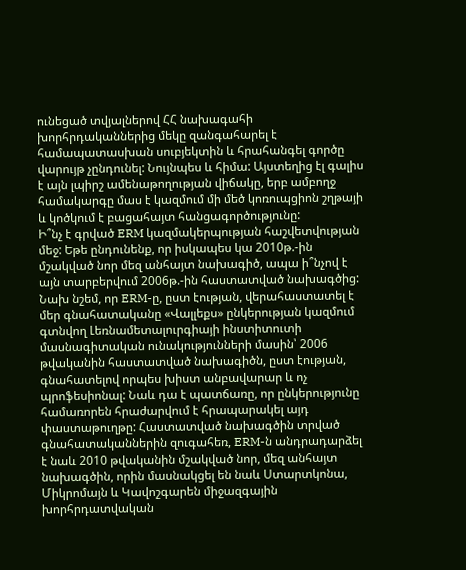ունեցած տվյալներով ՀՀ նախագահի խորհրդականներից մեկը զանգահարել է համապատասխան սուբյեկտին և հրահանգել գործը վարույթ չընդունել: Նույնպես և հիմա: Այստեղից էլ գալիս է այն լպիրշ ամենաթողության վիճակը, երբ ամբողջ համակարգը մաս է կազմում մի մեծ կոռուպցիոն շղթայի և կոծկում է բացահայտ հանցագործությունը:
Ի՞նչ է գրված ERM կազմակերպության հաշվետվության մեջ: Եթե ընդունենք, որ իսկապես կա 2010թ.-ին մշակված նոր մեզ անհայտ նախագիծ, ապա ի՞նչով է այն տարբերվում 2006թ.-ին հաստատված նախագծից:
Նախ նշեմ, որ ERM-ը, ըստ էության, վերահաստատել է մեր գնահատականը «Վալլեքս» ընկերության կազմում գտնվող Լեռնամետալուրգիայի ինստիտուտի մասնագիտական ունակությունների մասին՝ 2006 թվականին հաստատված նախագիծն, ըստ էության, գնահատելով որպես խիստ անբավարար և ոչ պրոֆեսիոնալ: Նաև դա է պատճառը, որ ընկերությունը համառորեն հրաժարվում է հրապարակել այդ փաստաթուղթը: Հաստատված նախագծին տրված գնահատականներին զուգահեռ, ERM-ն անդրադարձել է նաև 2010 թվականին մշակված նոր, մեզ անհայտ նախագծին, որին մասնակցել են նաև Ստարտկոնա, Միկրոմայն և Կավոշգարեն միջազգային խորհրդատվական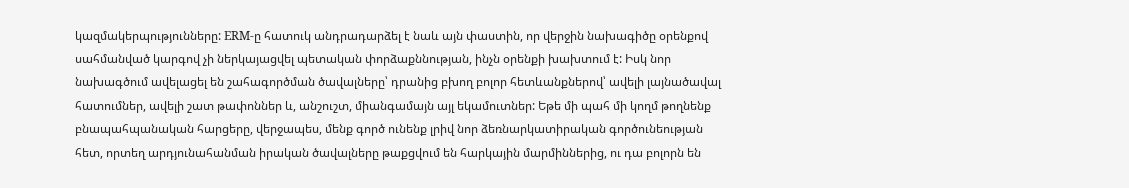կազմակերպությունները: ERM-ը հատուկ անդրադարձել է նաև այն փաստին, որ վերջին նախագիծը օրենքով սահմանված կարգով չի ներկայացվել պետական փորձաքննության, ինչն օրենքի խախտում է: Իսկ նոր նախագծում ավելացել են շահագործման ծավալները՝ դրանից բխող բոլոր հետևանքներով՝ ավելի լայնածավալ հատումներ, ավելի շատ թափոններ և, անշուշտ, միանգամայն այլ եկամուտներ: Եթե մի պահ մի կողմ թողնենք բնապահպանական հարցերը, վերջապես, մենք գործ ունենք լրիվ նոր ձեռնարկատիրական գործունեության հետ, որտեղ արդյունահանման իրական ծավալները թաքցվում են հարկային մարմիններից, ու դա բոլորն են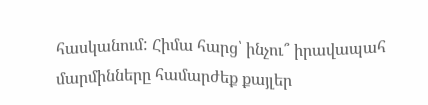հասկանում: Հիմա հարց՝ ինչու՞ իրավապահ մարմինները համարժեք քայլեր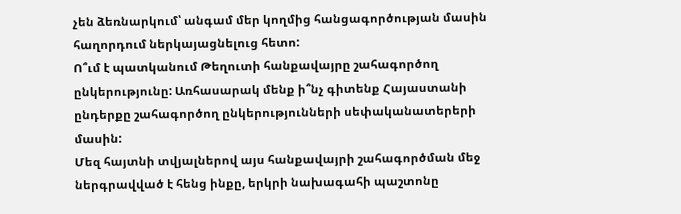չեն ձեռնարկում՝ անգամ մեր կողմից հանցագործության մասին հաղորդում ներկայացնելուց հետո:
Ո՞ւմ է պատկանում Թեղուտի հանքավայրը շահագործող ընկերությունը: Առհասարակ մենք ի՞նչ գիտենք Հայաստանի ընդերքը շահագործող ընկերությունների սեփականատերերի մասին:
Մեզ հայտնի տվյալներով այս հանքավայրի շահագործման մեջ ներգրավված է հենց ինքը, երկրի նախագահի պաշտոնը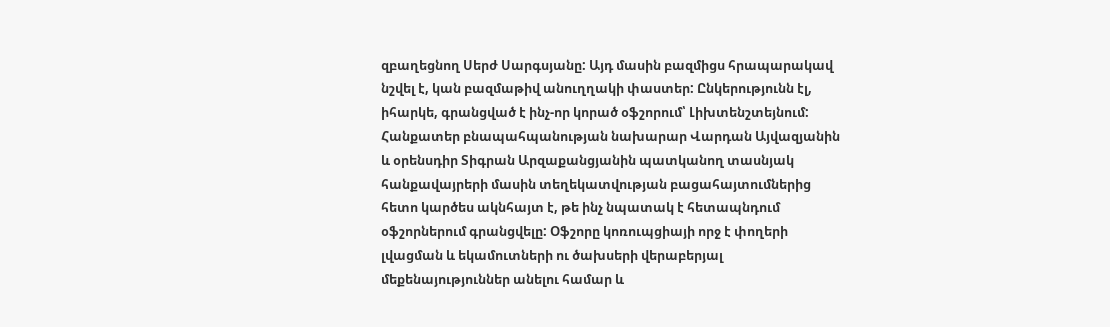զբաղեցնող Սերժ Սարգսյանը: Այդ մասին բազմիցս հրապարակավ նշվել է, կան բազմաթիվ անուղղակի փաստեր: Ընկերությունն էլ, իհարկե, գրանցված է ինչ-որ կորած օֆշորում՝ Լիխտենշտեյնում: Հանքատեր բնապահպանության նախարար Վարդան Այվազյանին և օրենսդիր Տիգրան Արզաքանցյանին պատկանող տասնյակ հանքավայրերի մասին տեղեկատվության բացահայտումներից հետո կարծես ակնհայտ է, թե ինչ նպատակ է հետապնդում օֆշորներում գրանցվելը: Օֆշորը կոռուպցիայի որջ է փողերի լվացման և եկամուտների ու ծախսերի վերաբերյալ մեքենայություններ անելու համար և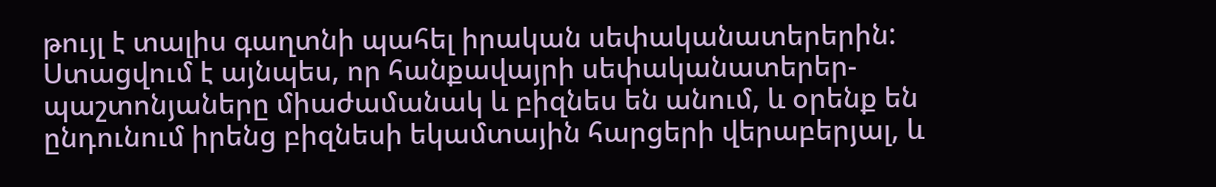թույլ է տալիս գաղտնի պահել իրական սեփականատերերին: Ստացվում է այնպես, որ հանքավայրի սեփականատերեր-պաշտոնյաները միաժամանակ և բիզնես են անում, և օրենք են ընդունում իրենց բիզնեսի եկամտային հարցերի վերաբերյալ, և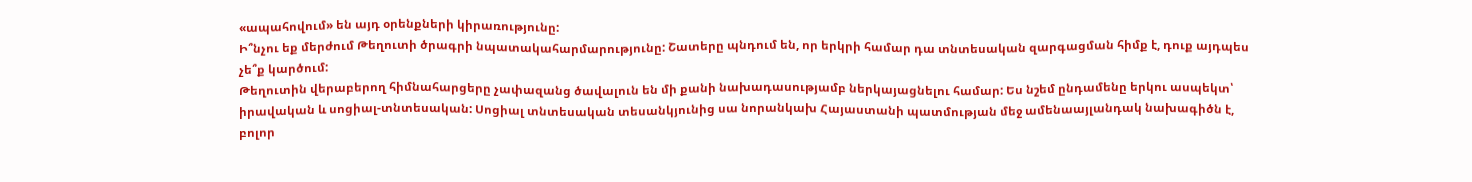«ապահովում» են այդ օրենքների կիրառությունը:
Ի՞նչու եք մերժում Թեղուտի ծրագրի նպատակահարմարությունը: Շատերը պնդում են, որ երկրի համար դա տնտեսական զարգացման հիմք է, դուք այդպես չե՞ք կարծում:
Թեղուտին վերաբերող հիմնահարցերը չափազանց ծավալուն են մի քանի նախադասությամբ ներկայացնելու համար: Ես նշեմ ընդամենը երկու ասպեկտ՝ իրավական և սոցիալ-տնտեսական: Սոցիալ տնտեսական տեսանկյունից սա նորանկախ Հայաստանի պատմության մեջ ամենաայլանդակ նախագիծն է, բոլոր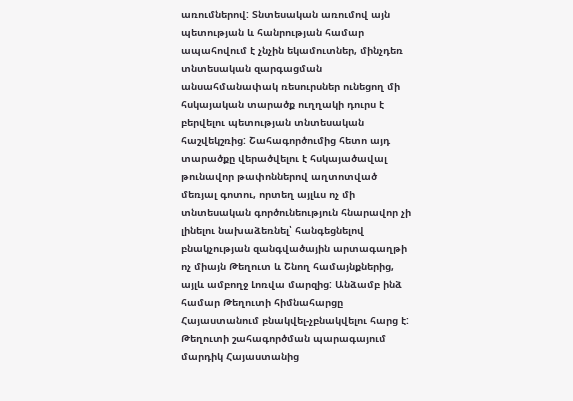առումներով: Տնտեսական առումով այն պետության և հանրության համար ապահովում է չնչին եկամուտներ, մինչդեռ տնտեսական զարգացման անսահմանափակ ռեսուրսներ ունեցող մի հսկայական տարածք ուղղակի դուրս է բերվելու պետության տնտեսական հաշվեկշռից: Շահագործումից հետո այդ տարածքը վերածվելու է հսկայածավալ թունավոր թափոններով աղտոտված մեռյալ գոտու, որտեղ այլևս ոչ մի տնտեսական գործունեություն հնարավոր չի լինելու նախաձեռնել՝ հանգեցնելով բնակչության զանգվածային արտագաղթի ոչ միայն Թեղուտ և Շնող համայնքներից, այլև ամբողջ Լոռվա մարզից: Անձամբ ինձ համար Թեղուտի հիմնահարցը Հայաստանում բնակվել-չբնակվելու հարց է: Թեղուտի շահագործման պարագայում մարդիկ Հայաստանից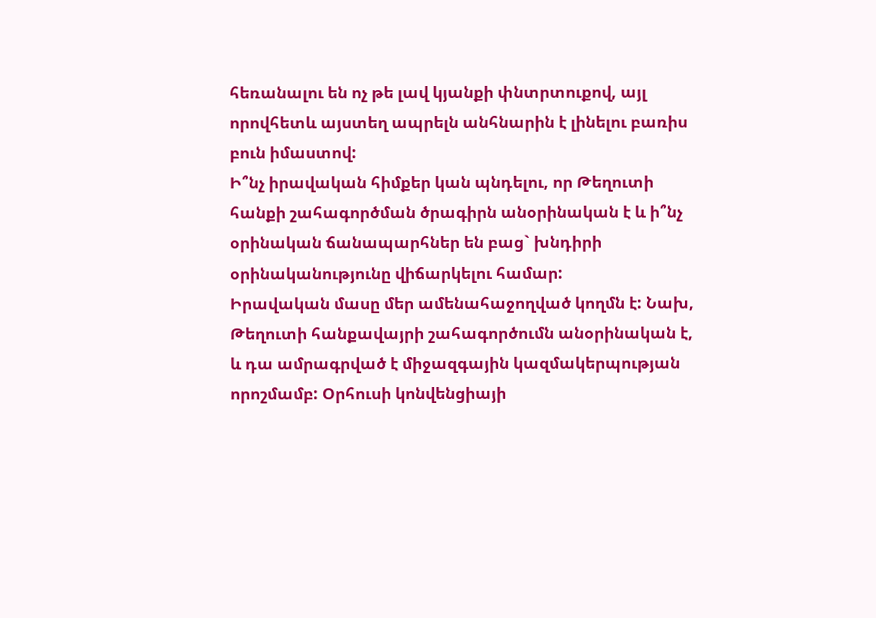հեռանալու են ոչ թե լավ կյանքի փնտրտուքով, այլ որովհետև այստեղ ապրելն անհնարին է լինելու բառիս բուն իմաստով:
Ի՞նչ իրավական հիմքեր կան պնդելու, որ Թեղուտի հանքի շահագործման ծրագիրն անօրինական է և ի՞նչ օրինական ճանապարհներ են բաց` խնդիրի օրինականությունը վիճարկելու համար:
Իրավական մասը մեր ամենահաջողված կողմն է: Նախ, Թեղուտի հանքավայրի շահագործումն անօրինական է, և դա ամրագրված է միջազգային կազմակերպության որոշմամբ: Օրհուսի կոնվենցիայի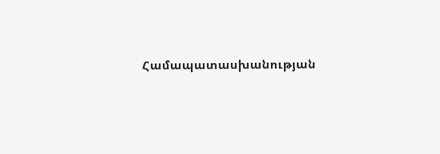Համապատասխանության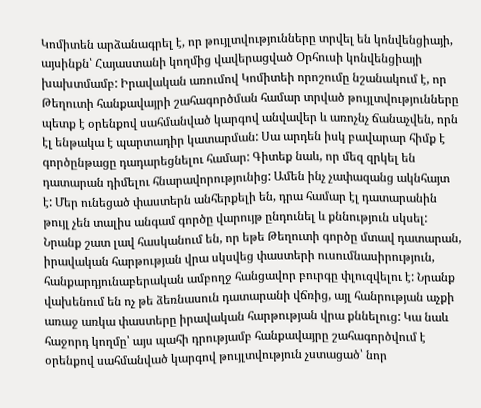Կոմիտեն արձանագրել է, որ թույլտվությունները տրվել են կոնվենցիայի, այսինքն՝ Հայաստանի կողմից վավերացված Օրհուսի կոնվենցիայի խախտմամբ: Իրավական առումով Կոմիտեի որոշումը նշանակում է, որ Թեղուտի հանքավայրի շահագործման համար տրված թույլտվությունները պետք է օրենքով սահմանված կարգով անվավեր և առոչնչ ճանաչվեն, որն էլ ենթակա է պարտադիր կատարման: Սա արդեն իսկ բավարար հիմք է գործընթացը դադարեցնելու համար: Գիտեք նաև, որ մեզ զրկել են դատարան դիմելու հնարավորությունից: Ամեն ինչ չափազանց ակնհայտ է: Մեր ունեցած փաստերն անհերքելի են, դրա համար էլ դատարանին թույլ չեն տալիս անգամ գործը վարույթ ընդունել և քննություն սկսել: Նրանք շատ լավ հասկանում են, որ եթե Թեղուտի գործը մտավ դատարան, իրավական հարթության վրա սկսվեց փաստերի ուսումնասիրություն, հանքարդյունաբերական ամբողջ հանցավոր բուրգը փլուզվելու է: Նրանք վախենում են ոչ թե ձեռնասուն դատարանի վճռից, այլ հանրության աչքի առաջ առկա փաստերը իրավական հարթության վրա քննելուց: Կա նաև հաջորդ կողմը՝ այս պահի դրությամբ հանքավայրը շահագործվում է օրենքով սահմանված կարգով թույլտվություն չստացած՝ նոր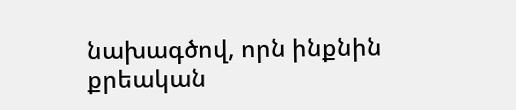նախագծով, որն ինքնին քրեական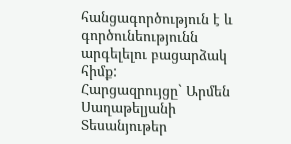հանցագործություն է և գործունեությունն արգելելու բացարձակ հիմք:
Հարցազրույցը` Արմեն Սաղաթելյանի
Տեսանյութեր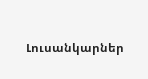Լուսանկարներ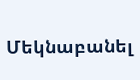Մեկնաբանել